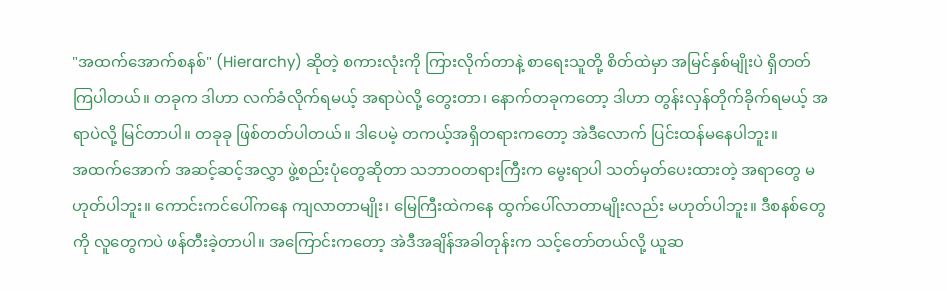"အထက်အောက်စနစ်" (Hierarchy) ဆိုတဲ့ စကားလုံးကို ကြားလိုက်တာနဲ့ စာရေးသူတို့ စိတ်ထဲမှာ အမြင်နှစ်မျိုးပဲ ရှိတတ်ကြပါတယ်။ တခုက ဒါဟာ လက်ခံလိုက်ရမယ့် အရာပဲလို့ တွေးတာ၊ နောက်တခုကတော့ ဒါဟာ တွန်းလှန်တိုက်ခိုက်ရမယ့် အရာပဲလို့ မြင်တာပါ။ တခုခု ဖြစ်တတ်ပါတယ်။ ဒါပေမဲ့ တကယ့်အရှိတရားကတော့ အဲဒီလောက် ပြင်းထန်မနေပါဘူး။
အထက်အောက် အဆင့်ဆင့်အလွှာ ဖွဲ့စည်းပုံတွေဆိုတာ သဘာဝတရားကြီးက မွေးရာပါ သတ်မှတ်ပေးထားတဲ့ အရာတွေ မဟုတ်ပါဘူး။ ကောင်းကင်ပေါ်ကနေ ကျလာတာမျိုး၊ မြေကြီးထဲကနေ ထွက်ပေါ်လာတာမျိုးလည်း မဟုတ်ပါဘူး။ ဒီစနစ်တွေကို လူတွေကပဲ ဖန်တီးခဲ့တာပါ။ အကြောင်းကတော့ အဲဒီအချိန်အခါတုန်းက သင့်တော်တယ်လို့ ယူဆ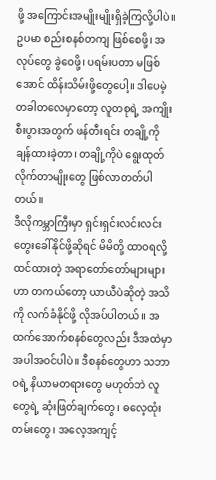ဖို့ အကြောင်းအမျိုးမျိုးရှိခဲ့ကြလို့ပါပဲ။ ဥပမာ စည်းစနစ်တကျ ဖြစ်စေဖို့၊ အလုပ်တွေ ခွဲဝေဖို့၊ ပရမ်းပတာ မဖြစ်အောင် ထိန်းသိမ်းဖို့တွေပေါ့။ ဒါပေမဲ့ တခါတလေမှာတော့ လူတစုရဲ့ အကျိုးစီးပွားအတွက် ဖန်တီးရင်း တချို့ကို ချန်ထားခဲ့တာ၊ တချို့ကိုပဲ ရွေးထုတ်လိုက်တာမျိုးတွေ ဖြစ်လာတတ်ပါတယ်။
ဒီလိုကမ္ဘာကြီးမှာ ရှင်းရှင်းလင်းလင်း တွေးခေါ်နိုင်ဖို့ဆိုရင် မိမိတို့ ထာဝရလို့ ထင်ထားတဲ့ အရာတော်တော်များများဟာ တကယ်တော့ ယာယီပဲဆိုတဲ့ အသိကို လက်ခံနိုင်ဖို့ လိုအပ်ပါတယ်။ အထက်အောက်စနစ်တွေလည်း ဒီအထဲမှာ အပါအဝင်ပါပဲ။ ဒီစနစ်တွေဟာ သဘာဝရဲ့ နိယာမတရားတွေ မဟုတ်ဘဲ လူတွေရဲ့ ဆုံးဖြတ်ချက်တွေ၊ ဓလေ့ထုံးတမ်းတွေ၊ အလေ့အကျင့်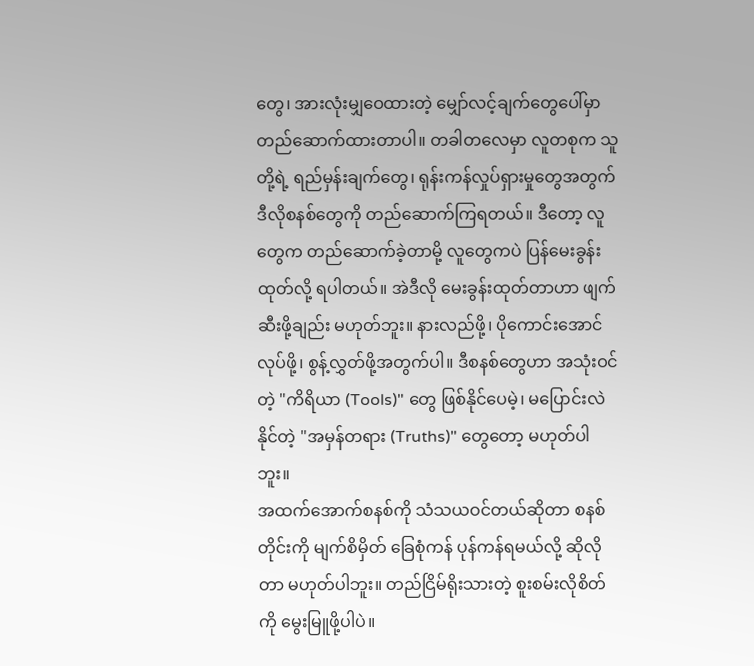တွေ၊ အားလုံးမျှဝေထားတဲ့ မျှော်လင့်ချက်တွေပေါ်မှာ တည်ဆောက်ထားတာပါ။ တခါတလေမှာ လူတစုက သူတို့ရဲ့ ရည်မှန်းချက်တွေ၊ ရုန်းကန်လှုပ်ရှားမှုတွေအတွက် ဒီလိုစနစ်တွေကို တည်ဆောက်ကြရတယ်။ ဒီတော့ လူတွေက တည်ဆောက်ခဲ့တာမို့ လူတွေကပဲ ပြန်မေးခွန်းထုတ်လို့ ရပါတယ်။ အဲဒီလို မေးခွန်းထုတ်တာဟာ ဖျက်ဆီးဖို့ချည်း မဟုတ်ဘူး။ နားလည်ဖို့၊ ပိုကောင်းအောင်လုပ်ဖို့၊ စွန့်လွှတ်ဖို့အတွက်ပါ။ ဒီစနစ်တွေဟာ အသုံးဝင်တဲ့ "ကိရိယာ (Tools)" တွေ ဖြစ်နိုင်ပေမဲ့၊ မပြောင်းလဲနိုင်တဲ့ "အမှန်တရား (Truths)" တွေတော့ မဟုတ်ပါဘူး။
အထက်အောက်စနစ်ကို သံသယဝင်တယ်ဆိုတာ စနစ်တိုင်းကို မျက်စိမှိတ် ခြေစုံကန် ပုန်ကန်ရမယ်လို့ ဆိုလိုတာ မဟုတ်ပါဘူး။ တည်ငြိမ်ရိုးသားတဲ့ စူးစမ်းလိုစိတ်ကို မွေးမြူဖို့ပါပဲ။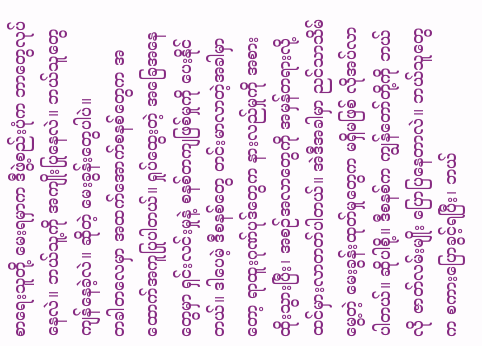စာရေးသူတို့ မေးရမှာက ဒီဖွဲ့စည်းပုံက ဘာတွေလုပ်နေလဲ။ ဘယ်သူ့ကို အကျိုးပြုနေလဲ။ ဘယ်သူတွေ ကျန်နေခဲ့လဲ။ ဆိုတဲ့ မေးခွန်းတွေပါပဲ။
တခါတလေမှာ အထက်အောက်စနစ်တွေက အထောက်အကူပြုပါတယ်။ ရှုပ်ထွေးတဲ့ အခြေအနေတွေမှာ ရှင်းလင်းမှုနဲ့ စနစ်တကျဖြစ်မှုကို ပေးနိုင်တယ်။ ဒါပေမဲ့ ဒီစနစ်တွေ တင်းမာလာတဲ့အခါမှာတော့ ရာထူးဂုဏ်ပုဒ်တွေက နားလည်မှုကို အစားထိုးသွားပြီး၊ အစဉ်အလာတွေကို အမှန်တရားလို့ ထင်မှားလာတတ်ပါတယ်။ အဲဒီအခါမှာ ညင်သာသိမ်မွေ့တဲ့ မေးခွန်းထုတ်မှုတွေက မရှိမဖြစ် လိုအပ်လာပါတယ်။ ဆိုပါစို့။ ဒီစနစ်က ကျွန်တော်တို့ကို ဘယ်လို ဇာတ်လမ်းမျိုး ပြောပြနေတာလဲ။ ဘယ်သူတွေက စကားပြောခွင့်ရပြီး၊ ဘယ်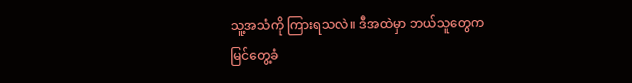သူ့အသံကို ကြားရသလဲ။ ဒီအထဲမှာ ဘယ်သူတွေက မြင်တွေ့ခံ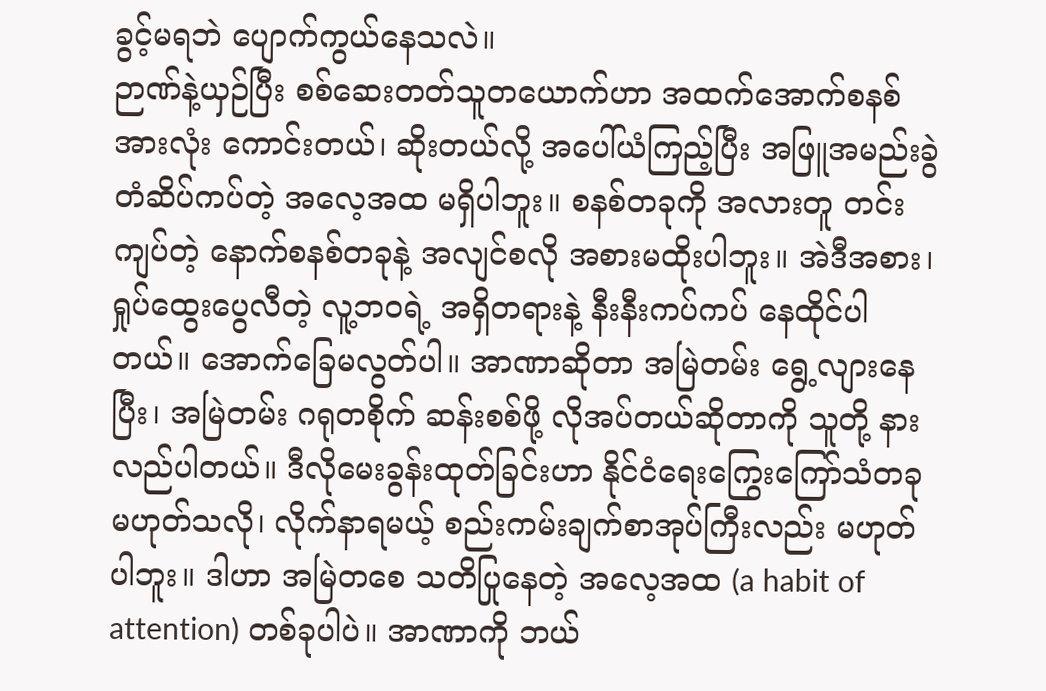ခွင့်မရဘဲ ပျောက်ကွယ်နေသလဲ။
ဉာဏ်နဲ့ယှဉ်ပြီး စစ်ဆေးတတ်သူတယောက်ဟာ အထက်အောက်စနစ်အားလုံး ကောင်းတယ်၊ ဆိုးတယ်လို့ အပေါ်ယံကြည့်ပြီး အဖြူအမည်းခွဲ တံဆိပ်ကပ်တဲ့ အလေ့အထ မရှိပါဘူး။ စနစ်တခုကို အလားတူ တင်းကျပ်တဲ့ နောက်စနစ်တခုနဲ့ အလျင်စလို အစားမထိုးပါဘူး။ အဲဒီအစား၊ ရှုပ်ထွေးပွေလီတဲ့ လူ့ဘဝရဲ့ အရှိတရားနဲ့ နီးနီးကပ်ကပ် နေထိုင်ပါတယ်။ အောက်ခြေမလွတ်ပါ။ အာဏာဆိုတာ အမြဲတမ်း ရွေ့လျားနေပြီး၊ အမြဲတမ်း ဂရုတစိုက် ဆန်းစစ်ဖို့ လိုအပ်တယ်ဆိုတာကို သူတို့ နားလည်ပါတယ်။ ဒီလိုမေးခွန်းထုတ်ခြင်းဟာ နိုင်ငံရေးကြွေးကြော်သံတခု မဟုတ်သလို၊ လိုက်နာရမယ့် စည်းကမ်းချက်စာအုပ်ကြီးလည်း မဟုတ်ပါဘူး။ ဒါဟာ အမြဲတစေ သတိပြုနေတဲ့ အလေ့အထ (a habit of attention) တစ်ခုပါပဲ။ အာဏာကို ဘယ်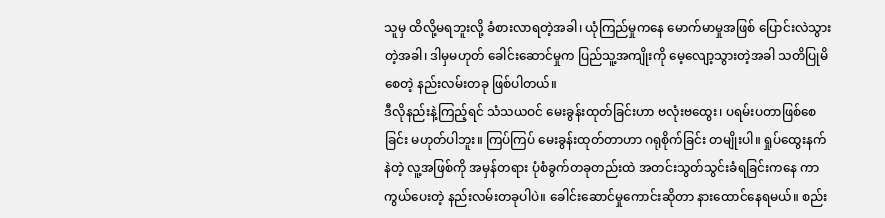သူမှ ထိလို့မရဘူးလို့ ခံစားလာရတဲ့အခါ၊ ယုံကြည်မှုကနေ မောက်မာမှုအဖြစ် ပြောင်းလဲသွားတဲ့အခါ၊ ဒါမှမဟုတ် ခေါင်းဆောင်မှုက ပြည်သူ့အကျိုးကို မေ့လျော့သွားတဲ့အခါ သတိပြုမိစေတဲ့ နည်းလမ်းတခု ဖြစ်ပါတယ်။
ဒီလိုနည်းနဲ့ကြည့်ရင် သံသယဝင် မေးခွန်းထုတ်ခြင်းဟာ ဗလုံးဗထွေး၊ ပရမ်းပတာဖြစ်စေခြင်း မဟုတ်ပါဘူး။ ကြပ်ကြပ် မေးခွန်းထုတ်တာဟာ ဂရုစိုက်ခြင်း တမျိုးပါ။ ရှုပ်ထွေးနက်နဲတဲ့ လူ့အဖြစ်ကို အမှန်တရား ပုံစံခွက်တခုတည်းထဲ အတင်းသွတ်သွင်းခံရခြင်းကနေ ကာကွယ်ပေးတဲ့ နည်းလမ်းတခုပါပဲ။ ခေါင်းဆောင်မှုကောင်းဆိုတာ နားထောင်နေရမယ်။ စည်း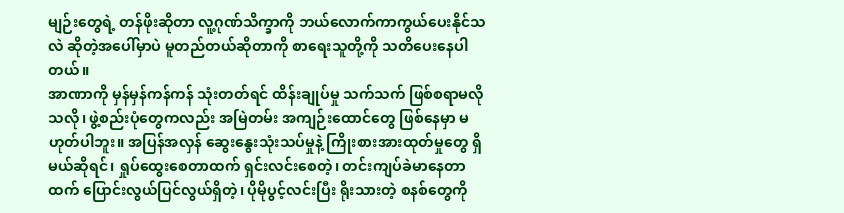မျဉ်းတွေရဲ့ တန်ဖိုးဆိုတာ လူ့ဂုဏ်သိက္ခာကို ဘယ်လောက်ကာကွယ်ပေးနိုင်သလဲ ဆိုတဲ့အပေါ်မှာပဲ မူတည်တယ်ဆိုတာကို စာရေးသူတို့ကို သတိပေးနေပါတယ်။
အာဏာကို မှန်မှန်ကန်ကန် သုံးတတ်ရင် ထိန်းချုပ်မှု သက်သက် ဖြစ်စရာမလိုသလို၊ ဖွဲ့စည်းပုံတွေကလည်း အမြဲတမ်း အကျဉ်းထောင်တွေ ဖြစ်နေမှာ မဟုတ်ပါဘူး။ အပြန်အလှန် ဆွေးနွေးသုံးသပ်မှုနဲ့ ကြိုးစားအားထုတ်မှုတွေ ရှိမယ်ဆိုရင်၊ ရှုပ်ထွေးစေတာထက် ရှင်းလင်းစေတဲ့၊ တင်းကျပ်ခဲမာနေတာထက် ပြောင်းလွယ်ပြင်လွယ်ရှိတဲ့၊ ပိုမိုပွင့်လင်းပြီး ရိုးသားတဲ့ စနစ်တွေကို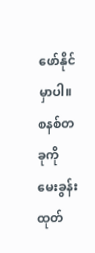ဖော်နိုင်မှာပါ။
စနစ်တခုကို မေးခွန်းထုတ်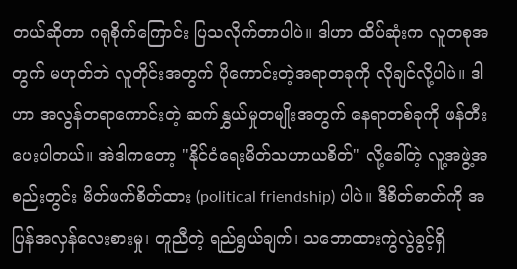တယ်ဆိုတာ ဂရုစိုက်ကြောင်း ပြသလိုက်တာပါပဲ။ ဒါဟာ ထိပ်ဆုံးက လူတစုအတွက် မဟုတ်ဘဲ လူတိုင်းအတွက် ပိုကောင်းတဲ့အရာတခုကို လိုချင်လို့ပါပဲ။ ဒါဟာ အလွန်တရာကောင်းတဲ့ ဆက်နွှယ်မှုတမျိုးအတွက် နေရာတစ်ခုကို ဖန်တီးပေးပါတယ်။ အဲဒါကတော့ "နိုင်ငံရေးမိတ်သဟာယစိတ်" လို့ခေါ်တဲ့ လူ့အဖွဲ့အစည်းတွင်း မိတ်ဖက်စိတ်ထား (political friendship) ပါပဲ။ ဒီစိတ်ဓာတ်ကို အပြန်အလှန်လေးစားမှု၊ တူညီတဲ့ ရည်ရွယ်ချက်၊ သဘောထားကွဲလွဲခွင့်ရှိ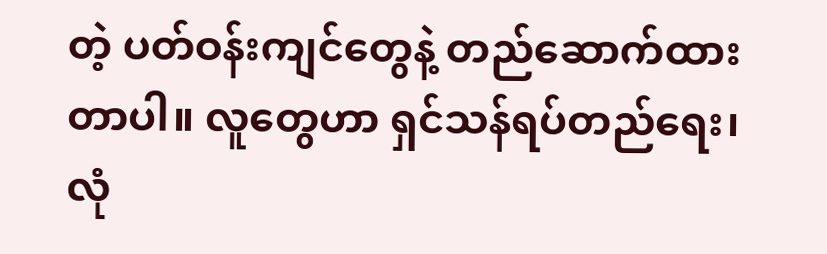တဲ့ ပတ်ဝန်းကျင်တွေနဲ့ တည်ဆောက်ထားတာပါ။ လူတွေဟာ ရှင်သန်ရပ်တည်ရေး၊ လုံ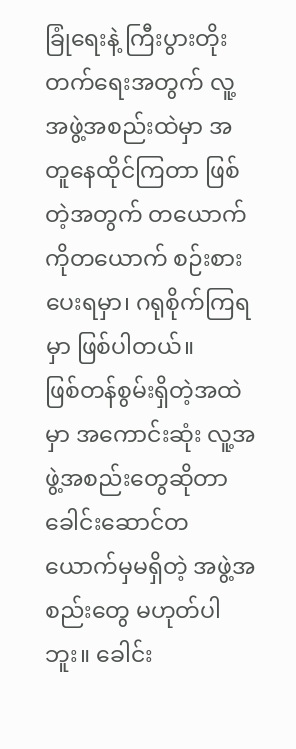ခြုံရေးနဲ့ ကြီးပွားတိုးတက်ရေးအတွက် လူ့အဖွဲ့အစည်းထဲမှာ အတူနေထိုင်ကြတာ ဖြစ်တဲ့အတွက် တယောက်ကိုတယောက် စဉ်းစားပေးရမှာ၊ ဂရုစိုက်ကြရမှာ ဖြစ်ပါတယ်။
ဖြစ်တန်စွမ်းရှိတဲ့အထဲမှာ အကောင်းဆုံး လူ့အဖွဲ့အစည်းတွေဆိုတာ ခေါင်းဆောင်တယောက်မှမရှိတဲ့ အဖွဲ့အစည်းတွေ မဟုတ်ပါဘူး။ ခေါင်း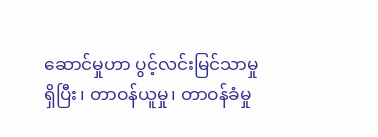ဆောင်မှုဟာ ပွင့်လင်းမြင်သာမှုရှိပြီး၊ တာဝန်ယူမှု၊ တာဝန်ခံမှု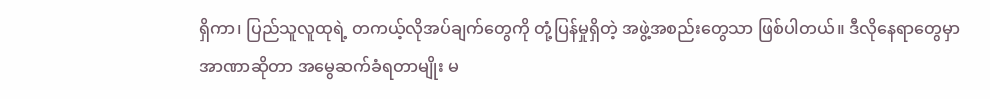ရှိကာ၊ ပြည်သူလူထုရဲ့ တကယ့်လိုအပ်ချက်တွေကို တုံ့ပြန်မှုရှိတဲ့ အဖွဲ့အစည်းတွေသာ ဖြစ်ပါတယ်။ ဒီလိုနေရာတွေမှာ အာဏာဆိုတာ အမွေဆက်ခံရတာမျိုး မ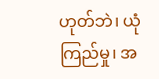ဟုတ်ဘဲ၊ ယုံကြည်မှု၊ အ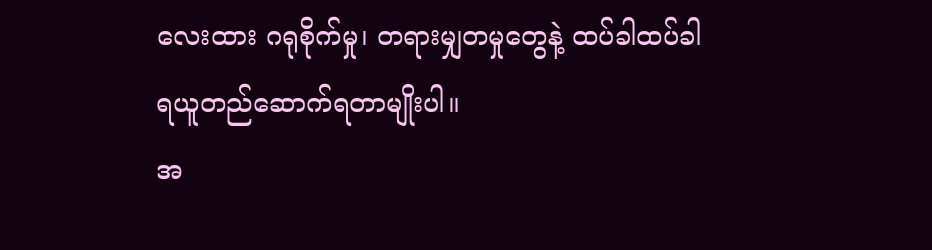လေးထား ဂရုစိုက်မှု၊ တရားမျှတမှုတွေနဲ့ ထပ်ခါထပ်ခါ ရယူတည်ဆောက်ရတာမျိုးပါ။
အ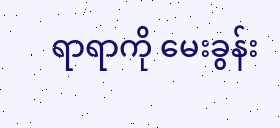ရာရာကို မေးခွန်း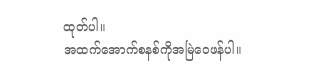ထုတ်ပါ။
အထက်အောက်စနစ်ကိုအမြဲဝေဖန်ပါ။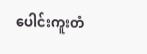ပေါင်းကူးတံ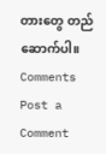တားတွေ တည်ဆောက်ပါ။
Comments
Post a Comment